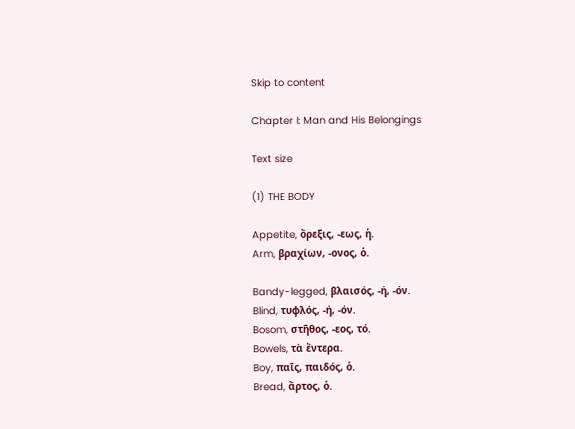Skip to content

Chapter I: Man and His Belongings

Text size

(1) THE BODY

Appetite, ὄρεξις, -εως, ἡ.
Arm, βραχίων, -ονος, ὁ.

Bandy-legged, βλαισός, -ή, -όν.
Blind, τυφλός, -ή, -όν.
Bosom, στῆθος, -εος, τό.
Bowels, τὰ ἔντερα.
Boy, παῖς, παιδός, ὁ.
Bread, ἄρτος, ὁ.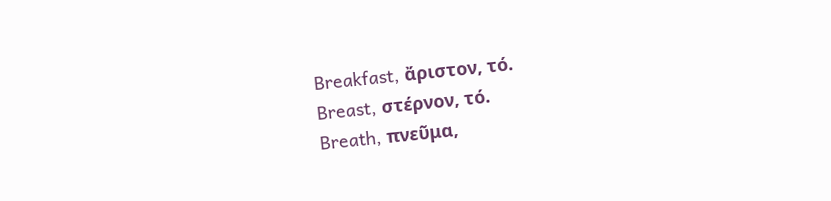Breakfast, ἄριστον, τό.
Breast, στέρνον, τό.
Breath, πνεῦμα,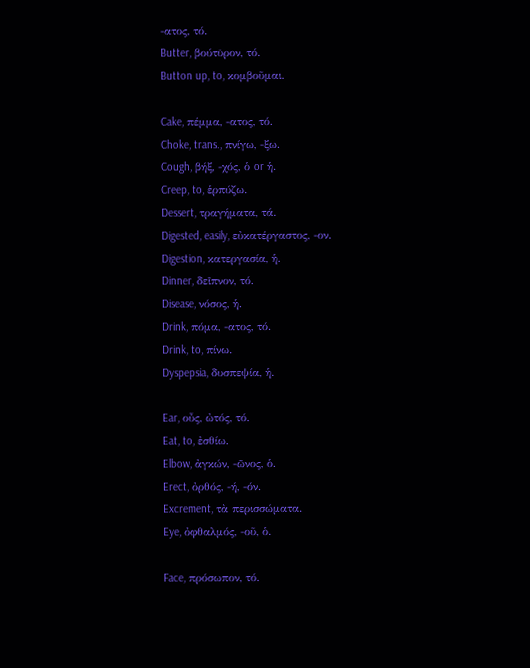-ατος, τό.
Butter, βούτῡρον, τό.
Button up, to, κομβοῦμαι.

Cake, πέμμα, -ατος, τό.
Choke, trans., πνίγω, -ξω.
Cough, βήξ, -χός, ὁ or ἡ.
Creep, to, ἑρπύζω.
Dessert, τραγήματα, τά.
Digested, easily, εὐκατέργαστος, -ον.
Digestion, κατεργασία, ἡ.
Dinner, δεῖπνον, τό.
Disease, νόσος, ἡ.
Drink, πόμα, -ατος, τό.
Drink, to, πίνω.
Dyspepsia, δυσπεψία, ἡ.

Ear, οὖς, ὠτός, τό.
Eat, to, ἐσθίω.
Elbow, ἀγκών, -ῶνος, ὁ.
Erect, ὀρθός, -ή, -όν.
Excrement, τὰ περισσώματα.
Eye, ὀφθαλμός, -οῦ, ὁ.

Face, πρόσωπον, τό.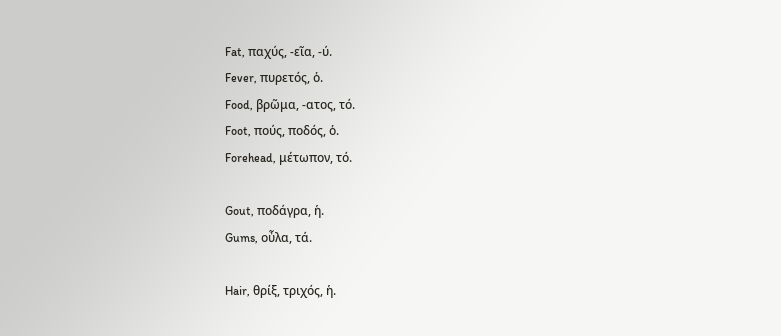Fat, παχύς, -εῖα, -ύ.
Fever, πυρετός, ὁ.
Food, βρῶμα, -ατος, τό.
Foot, πούς, ποδός, ὁ.
Forehead, μέτωπον, τό.

Gout, ποδάγρα, ἡ.
Gums, οὖλα, τά.

Hair, θρίξ, τριχός, ἡ.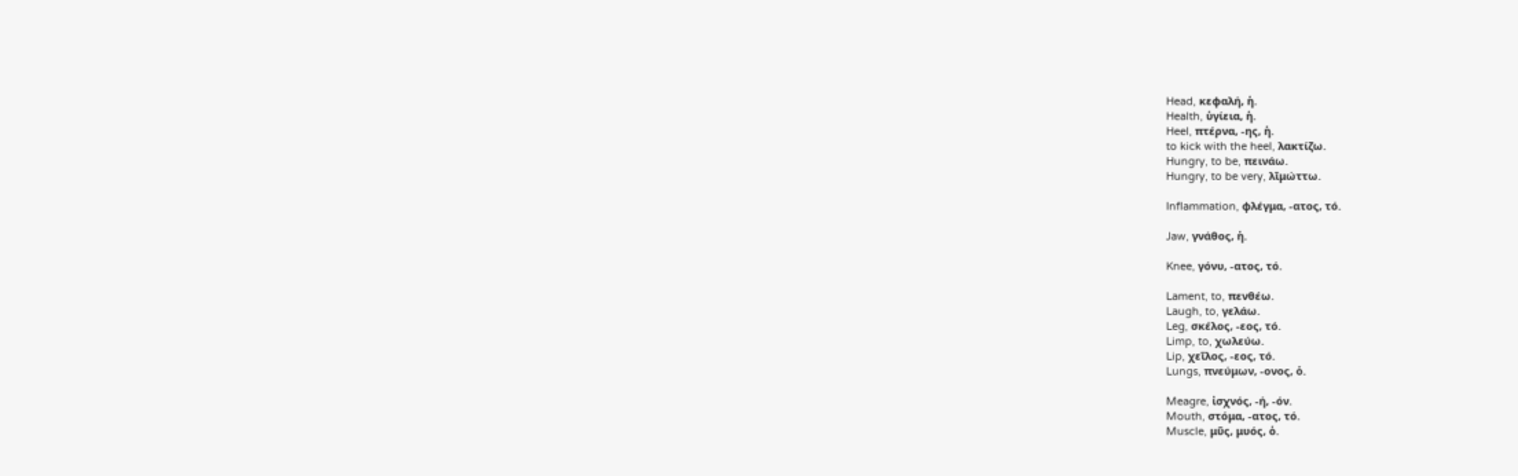Head, κεφαλή, ἡ.
Health, ὑγίεια, ἡ.
Heel, πτέρνα, -ης, ἡ.
to kick with the heel, λακτίζω.
Hungry, to be, πεινάω.
Hungry, to be very, λῑμώττω.

Inflammation, φλέγμα, -ατος, τό.

Jaw, γνάθος, ἡ.

Knee, γόνυ, -ατος, τό.

Lament, to, πενθέω.
Laugh, to, γελάω.
Leg, σκέλος, -εος, τό.
Limp, to, χωλεύω.
Lip, χεῖλος, -εος, τό.
Lungs, πνεύμων, -ονος, ὁ.

Meagre, ἰσχνός, -ή, -όν.
Mouth, στόμα, -ατος, τό.
Muscle, μῦς, μυός, ὁ.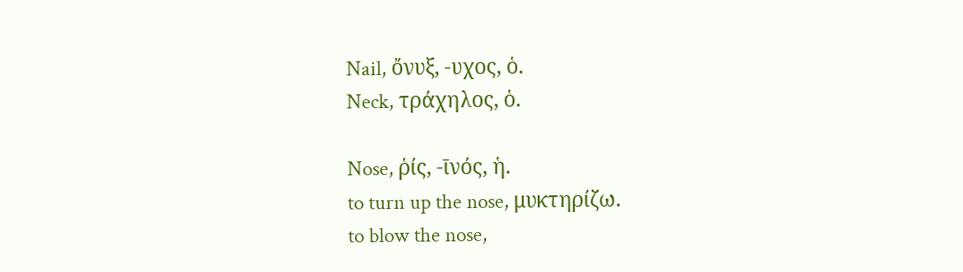Nail, ὄνυξ, -υχος, ὁ.
Neck, τράχηλος, ὁ.

Nose, ῥίς, -ῑνός, ἡ.
to turn up the nose, μυκτηρίζω.
to blow the nose,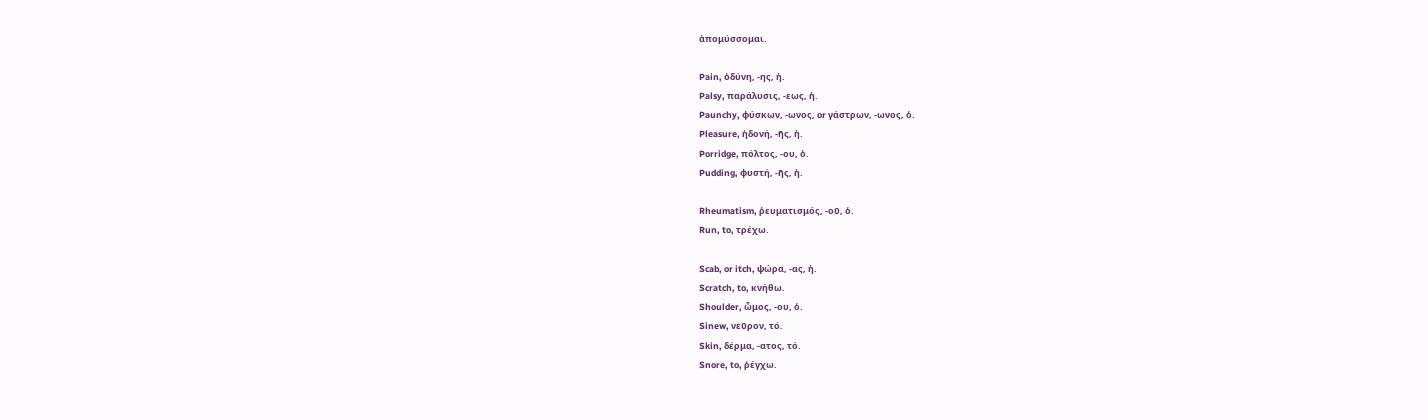ἀπομύσσομαι.

Pain, ὀδύνη, -ης, ἡ.
Palsy, παράλυσις, -εως, ἡ.
Paunchy, φύσκων, -ωνος, or γάστρων, -ωνος, ὁ.
Pleasure, ἡδονή, -ῆς, ἡ.
Porridge, πόλτος, -ου, ὁ.
Pudding, φυστή, -ῆς, ἡ.

Rheumatism, ῥευματισμός, -οῦ, ὁ.
Run, to, τρέχω.

Scab, or itch, ψώρα, -ας, ἡ.
Scratch, to, κνήθω.
Shoulder, ὦμος, -ου, ὁ.
Sinew, νεῦρον, τό.
Skin, δέρμα, -ατος, τό.
Snore, to, ῥέγχω.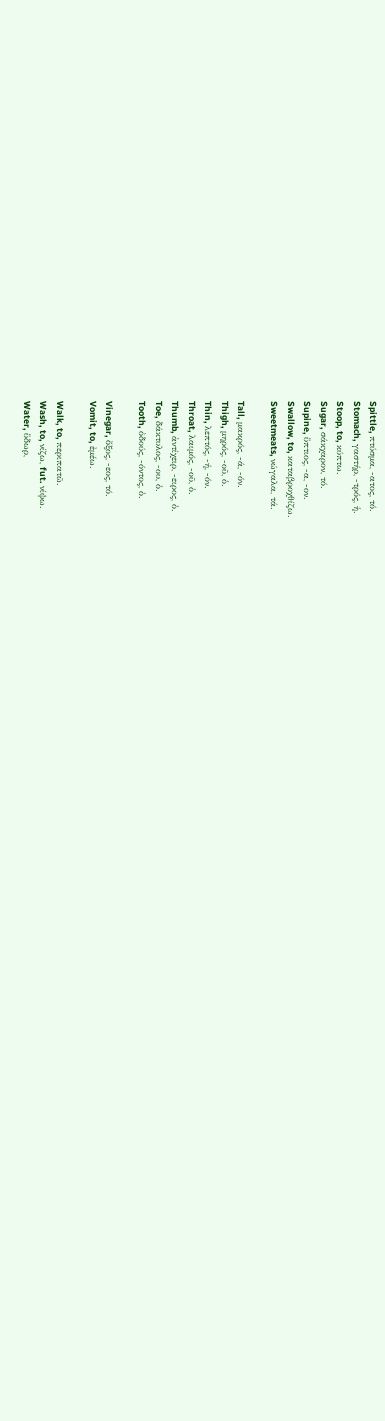Spittle, πτύσμα, -ατος, τό.
Stomach, γαστήρ, -τρός, ἡ.
Stoop, to, κύπτω.
Sugar, σάκχαρον, τό.
Supine, ὕπτιος, -α, -ον.
Swallow, to, καταβροχθίζω.
Sweetmeats, νώγαλα, τά.

Tall, μακρός, -ά, -όν.
Thigh, μηρός, -οῦ, ὁ.
Thin, λεπτός, -ή, -όν.
Throat, λαιμός, -οῦ, ὁ.
Thumb, ἀντίχειρ, -ειρος, ὁ.
Toe, δάκτυλος, -ου, ὁ.
Tooth, ὀδούς, -όντος, ὁ.

Vinegar, ὄξος, -εος, τό.
Vomit, to, ἐμέω.

Walk, to, περιπατῶ.
Wash, to, νίζω, fut. νίψω.
Water, ὕδωρ,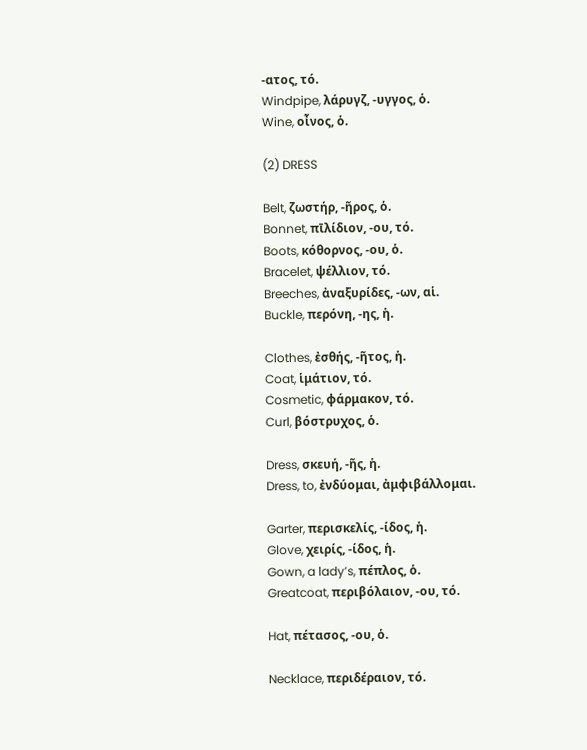-ατος, τό.
Windpipe, λάρυγζ, -υγγος, ὁ.
Wine, οἶνος, ὁ.

(2) DRESS

Belt, ζωστήρ, -ῆρος, ὁ.
Bonnet, πῑλίδιον, -ου, τό.
Boots, κόθορνος, -ου, ὁ.
Bracelet, ψέλλιον, τό.
Breeches, ἀναξυρίδες, -ων, αἱ.
Buckle, περόνη, -ης, ἡ.

Clothes, ἐσθής, -ῆτος, ἡ.
Coat, ἱμάτιον, τό.
Cosmetic, φάρμακον, τό.
Curl, βόστρυχος, ὁ.

Dress, σκευή, -ῆς, ἡ.
Dress, to, ἐνδύομαι, ἀμφιβάλλομαι.

Garter, περισκελίς, -ίδος, ἡ.
Glove, χειρίς, -ίδος, ἡ.
Gown, a lady’s, πέπλος, ὁ.
Greatcoat, περιβόλαιον, -ου, τό.

Hat, πέτασος, -ου, ὁ.

Necklace, περιδέραιον, τό.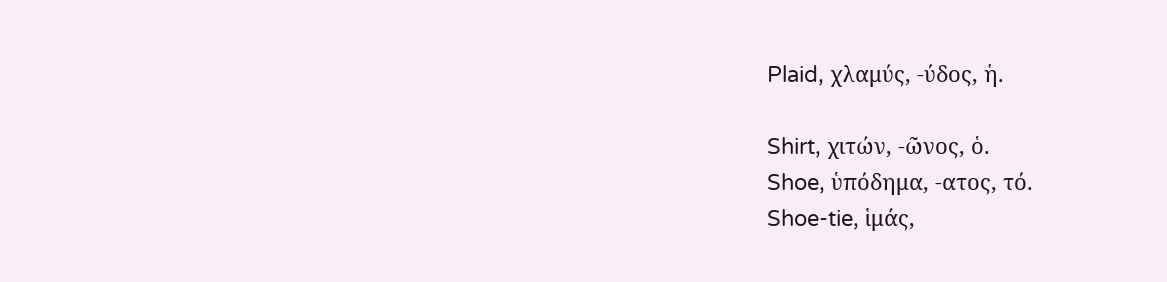Plaid, χλαμύς, -ύδος, ἡ.

Shirt, χιτών, -ῶνος, ὁ.
Shoe, ὑπόδημα, -ατος, τό.
Shoe-tie, ἱμάς,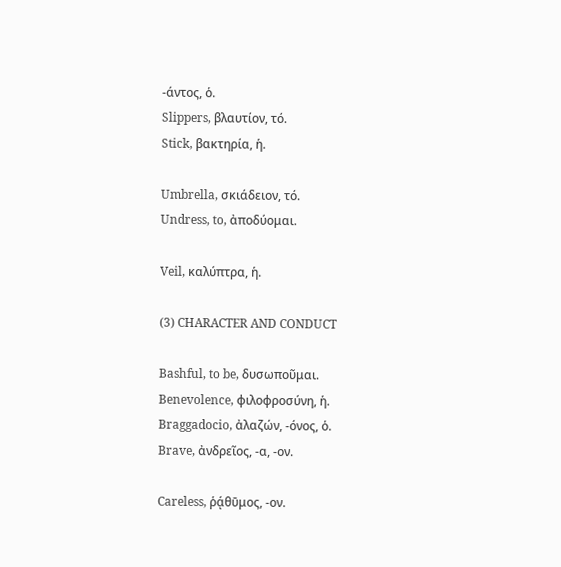-άντος, ὁ.
Slippers, βλαυτίον, τό.
Stick, βακτηρία, ἡ.

Umbrella, σκιάδειον, τό.
Undress, to, ἀποδύομαι.

Veil, καλύπτρα, ἡ.

(3) CHARACTER AND CONDUCT

Bashful, to be, δυσωποῦμαι.
Benevolence, φιλοφροσύνη, ἡ.
Braggadocio, ἀλαζών, -όνος, ὁ.
Brave, ἀνδρεῖος, -α, -ον.

Careless, ῥᾴθῡμος, -ον.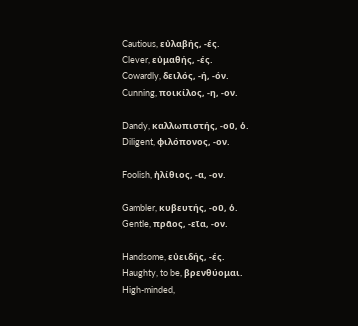Cautious, εὐλαβής, -ές.
Clever, εὐμαθής, -ές.
Cowardly, δειλός, -ή, -όν.
Cunning, ποικίλος, -η, -ον.

Dandy, καλλωπιστής, -οῦ, ὁ.
Diligent, φιλόπονος, -ον.

Foolish, ἠλίθιος, -α, -ον.

Gambler, κυβευτής, -οῦ, ὁ.
Gentle, πρᾶος, -εῖα, -ον.

Handsome, εὐειδής, -ές.
Haughty, to be, βρενθύομαι.
High-minded,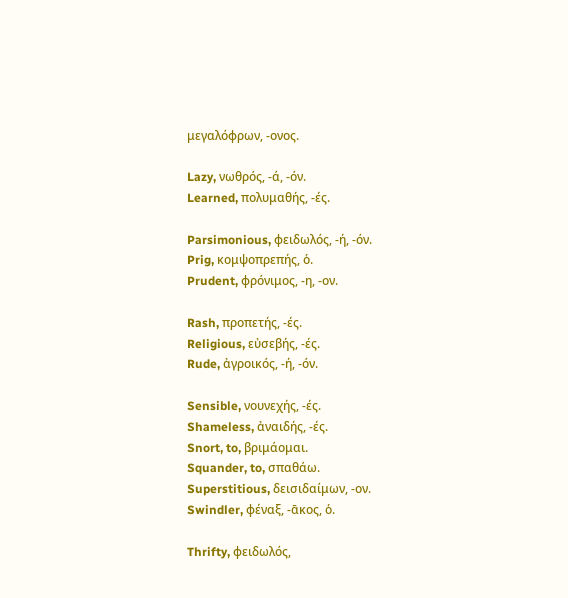μεγαλόφρων, -ονος.

Lazy, νωθρός, -ά, -όν.
Learned, πολυμαθής, -ές.

Parsimonious, φειδωλός, -ή, -όν.
Prig, κομψοπρεπής, ὁ.
Prudent, φρόνιμος, -η, -ον.

Rash, προπετής, -ές.
Religious, εὐσεβής, -ές.
Rude, ἀγροικός, -ή, -όν.

Sensible, νουνεχής, -ές.
Shameless, ἀναιδής, -ές.
Snort, to, βριμάομαι.
Squander, to, σπαθάω.
Superstitious, δεισιδαίμων, -ον.
Swindler, φέναξ, -ᾱκος, ὁ.

Thrifty, φειδωλός,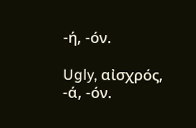-ή, -όν.

Ugly, αἰσχρός, -ά, -όν.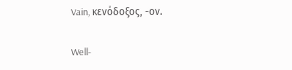Vain, κενόδοξος, -ον.

Well-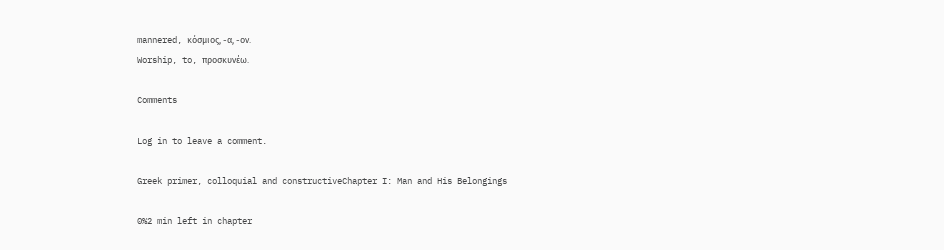mannered, κόσμιος, -α, -ον.
Worship, to, προσκυνέω.

Comments

Log in to leave a comment.

Greek primer, colloquial and constructiveChapter I: Man and His Belongings

0%2 min left in chapter